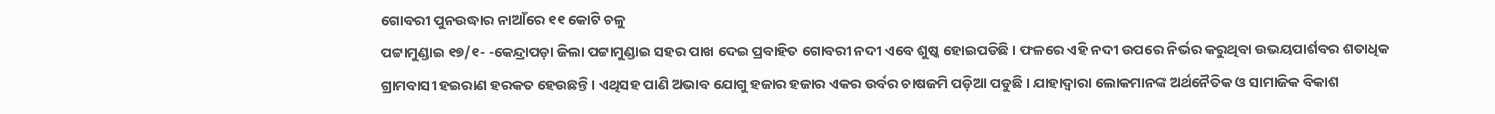ଗୋବରୀ ପୁନଉଦ୍ଧାର ନାଆଁରେ ୧୧ କୋଟି ଚଳୁ
ପଟ୍ଟାମୁଣ୍ଡାଇ ୧୭/୧- -କେନ୍ଦ୍ରାପଡ଼ା ଜିଲା ପଟ୍ଟାମୁଣ୍ଡାଇ ସହର ପାଖ ଦେଇ ପ୍ରବାହିତ ଗୋବରୀ ନଦୀ ଏବେ ଶୁଷ୍କ ହୋଇପଡିଛି । ଫଳରେ ଏହି ନଦୀ ଉପରେ ନିର୍ଭର କରୁଥିବା ଉଭୟପାର୍ଶବର ଶତାଧିକ ଗ୍ରାମବାସୀ ହଇରାଣ ହରକତ ହେଉଛନ୍ତି। ଏଥିସହ ପାଣି ଅଭାବ ଯୋଗୁ ହଜାର ହଜାର ଏକର ଉର୍ବର ଚାଷଜମି ପଡ଼ିଆ ପଡୁଛି । ଯାହାଦ୍ୱାରା ଲୋକମାନଙ୍କ ଅର୍ଥନୈତିକ ଓ ସାମାଜିକ ବିକାଶ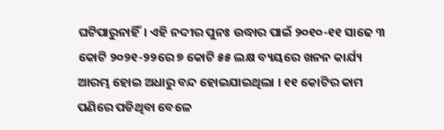ଘଟିପାରୁନାହିଁ। ଏହି ନଦୀର ପୁନଃ ଉଦ୍ଧାର ପାଇଁ ୨୦୧୦-୧୧ ସାଢେ ୩ କୋଟି ୨୦୨୧-୨୨ରେ ୭ କୋଟି ୫୫ ଲକ୍ଷ ବ୍ୟୟରେ ଖନନ କାର୍ଯ୍ୟ ଆରମ୍ଭ ହୋଇ ଅଧାରୁ ବନ୍ଦ ହୋଇଯାଇଥିଲା । ୧୧ କୋଟିର କାମ ପଣିରେ ପଡିଥିବା ବେଳେ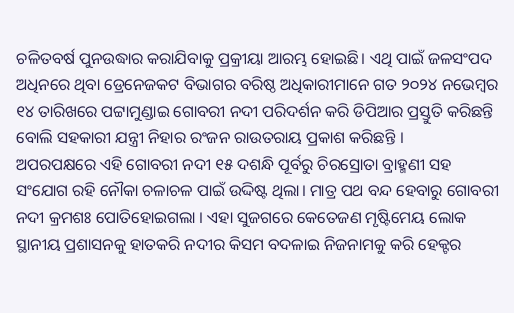ଚଳିତବର୍ଷ ପୁନଉଦ୍ଧାର କରାଯିବାକୁ ପ୍ରକ୍ରୀୟା ଆରମ୍ଭ ହୋଇଛି। ଏଥି ପାଇଁ ଜଳସଂପଦ ଅଧିନରେ ଥିବା ଡ୍ରେନେଜକଟ ବିଭାଗର ବରିଷ୍ଠ ଅଧିକାରୀମାନେ ଗତ ୨୦୨୪ ନଭେମ୍ବର ୧୪ ତାରିଖରେ ପଟ୍ଟାମୁଣ୍ଡାଇ ଗୋବରୀ ନଦୀ ପରିଦର୍ଶନ କରି ଡିପିଆର ପ୍ରସ୍ତୁତି କରିଛନ୍ତି ବୋଲି ସହକାରୀ ଯନ୍ତ୍ରୀ ନିହାର ରଂଜନ ରାଉତରାୟ ପ୍ରକାଶ କରିଛନ୍ତି ।
ଅପରପକ୍ଷରେ ଏହି ଗୋବରୀ ନଦୀ ୧୫ ଦଶନ୍ଧି ପୂର୍ବରୁ ଚିରସ୍ରୋତା ବ୍ରାହ୍ମଣୀ ସହ ସଂଯୋଗ ରହି ନୌକା ଚଳାଚଳ ପାଇଁ ଉଦ୍ଦିଷ୍ଟ ଥିଲା। ମାତ୍ର ପଥ ବନ୍ଦ ହେବାରୁ ଗୋବରୀ ନଦୀ କ୍ରମଶଃ ପୋତିହୋଇଗଲା । ଏହା ସୁଜଗରେ କେତେଜଣ ମୃଷ୍ଟିମେୟ ଲୋକ ସ୍ଥାନୀୟ ପ୍ରଶାସନକୁ ହାତକରି ନଦୀର କିସମ ବଦଳାଇ ନିଜନାମକୁ କରି ହେକ୍ଟର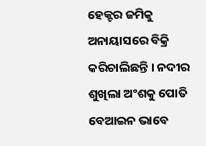ହେକ୍ଟର ଜମିକୁ ଅନାୟାସରେ ବିକ୍ରି କରିଚାଲିଛନ୍ତି । ନଦୀର ଶୁଖିଲା ଅଂଶକୁ ପୋତି ବେଆଇନ ଭାବେ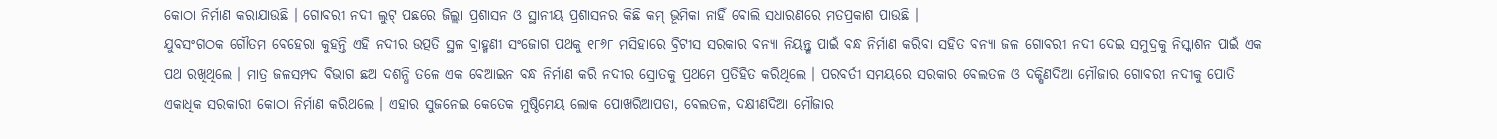କୋଠା ନିର୍ମାଣ କରାଯାଉଛି । ଗୋବରୀ ନଦୀ ଲୁଟ୍ ପଛରେ ଜିଲ୍ଲା ପ୍ରଶାସନ ଓ ସ୍ଥାନୀୟ ପ୍ରଶାସନର କିଛି କମ୍ ଭୂମିକା ନାହିଁ ବୋଲି ସଧାରଣରେ ମତପ୍ରକାଶ ପାଉଛି ।
ଯୁବସଂଗଠକ ଗୌତମ ବେହେରା କୁହନ୍ତି ଏହି ନଦୀର ଉତ୍ପତି ସ୍ଥଳ ବ୍ରାହ୍ମଣୀ ସଂଜୋଗ ପଥକୁ ୧୮୬୮ ମସିହାରେ ବ୍ରିଟୀସ ସରକାର ବନ୍ୟା ନିୟନ୍ତ୍ଣ ପାଇଁ ବନ୍ଧ ନିର୍ମାଣ କରିବା ସହିତ ବନ୍ୟା ଜଳ ଗୋବରୀ ନଦୀ ଦେଇ ସମୁଦ୍ରକୁ ନିସ୍କାଶନ ପାଇଁ ଏକ ପଥ ରଖିଥିଲେ । ମାତ୍ର ଜଳସମ୍ପଦ ବିଭାଗ ଛଅ ଦଶନ୍ଧି ତଳେ ଏକ ବେଆଇନ ବନ୍ଧ ନିର୍ମାଣ କରି ନଦୀର ସ୍ରୋତକୁ ପ୍ରଥମେ ପ୍ରତିହିତ କରିଥିଲେ । ପରବର୍ତୀ ସମୟରେ ସରକାର ବେଲତଳ ଓ ଦକ୍ଷିଣଦିଆ ମୌଜାର ଗୋବରୀ ନଦୀକୁ ପୋତି ଏକାଧିକ ସରକାରୀ କୋଠା ନିର୍ମାଣ କରିଥଲେ । ଏହାର ସୁଜନେଇ କେତେକ ମୁଷ୍ଠିମେୟ ଲୋକ ପୋଖରିଆପଡା, ବେଲତଳ, ଦକ୍ଷୀଣଦିଆ ମୌଜାର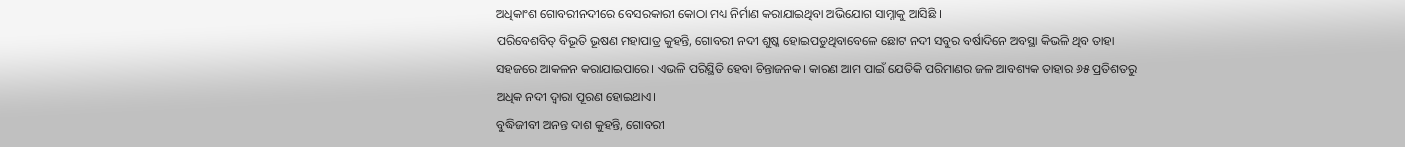ଅଧିକାଂଶ ଗୋବରୀନଦୀରେ ବେସରକାରୀ କୋଠା ମଧ୍ୟ ନିର୍ମାଣ କରାଯାଇଥିବା ଅଭିଯୋଗ ସାମ୍ନାକୁ ଆସିଛି ।
ପରିବେଶବିତ୍ ବିଭୂତି ଭୂଷଣ ମହାପାତ୍ର କୁହନ୍ତି, ଗୋବରୀ ନଦୀ ଶୁଷ୍କ ହୋଇପଡୁଥିବାବେଳେ ଛୋଟ ନଦୀ ସବୁର ବର୍ଷାଦିନେ ଅବସ୍ଥା କିଭଳି ଥିବ ତାହା ସହଜରେ ଆକଳନ କରାଯାଇପାରେ। ଏଭଳି ପରିସ୍ଥିତି ହେବା ଚିନ୍ତାଜନକ। କାରଣ ଆମ ପାଇଁ ଯେତିକି ପରିମାଣର ଜଳ ଆବଶ୍ୟକ ତାହାର ୬୫ ପ୍ରତିଶତରୁ ଅଧିକ ନଦୀ ଦ୍ୱାରା ପୂରଣ ହୋଇଥାଏ।
ବୁଦ୍ଧିଜୀବୀ ଅନନ୍ତ ଦାଶ କୁହନ୍ତି, ଗୋବରୀ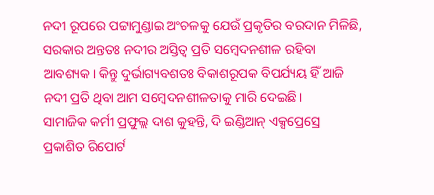ନଦୀ ରୂପରେ ପଟ୍ଟାମୁଣ୍ଡାଇ ଅଂଚଳକୁ ଯେଉଁ ପ୍ରକୃତିର ବରଦାନ ମିଳିଛି, ସରକାର ଅନ୍ତତଃ ନଦୀର ଅସ୍ତିତ୍ୱ ପ୍ରତି ସମ୍ବେଦନଶୀଳ ରହିବା ଆବଶ୍ୟକ। କିନ୍ତୁ ଦୁର୍ଭାଗ୍ୟବଶତଃ ବିକାଶରୂପକ ବିପର୍ଯ୍ୟୟ ହିଁ ଆଜି ନଦୀ ପ୍ରତି ଥିବା ଆମ ସମ୍ବେଦନଶୀଳତାକୁ ମାରି ଦେଇଛି।
ସାମାଜିକ କର୍ମୀ ପ୍ରଫୁଲ୍ଲ ଦାଶ କୁହନ୍ତି, ଦି ଇଣ୍ଡିଆନ୍ ଏକ୍ସପ୍ରେସ୍ରେ ପ୍ରକାଶିତ ରିପୋର୍ଟ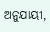ଅନୁଯାୟୀ,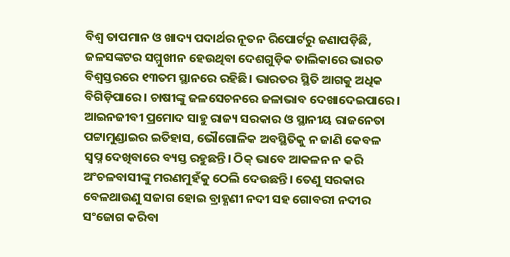ବିଶ୍ୱ ତାପମାନ ଓ ଖାଦ୍ୟ ପଦାର୍ଥର ନୂତନ ରିପୋର୍ଟରୁ ଜଣାପଡ଼ିଛି, ଜଳସଙ୍କଟର ସମ୍ମୁଖୀନ ହେଉଥିବା ଦେଶଗୁଡ଼ିକ ତାଲିକାରେ ଭାରତ ବିଶ୍ୱସ୍ତରରେ ୧୩ତମ ସ୍ଥାନରେ ରହିଛି। ଭାରତର ସ୍ଥିତି ଆଗକୁ ଅଧିକ ବିଗିଡ଼ିପାରେ। ଚାଷୀଙ୍କୁ ଜଳସେଚନରେ ଜଳାଭାବ ଦେଖାଦେଇପାରେ।
ଆଇନଜୀବୀ ପ୍ରମୋଦ ସାହୁ ରାଜ୍ୟ ସରକାର ଓ ସ୍ଥାନୀୟ ରାଜନେତା ପଟ୍ଟାମୁଣ୍ଡାଇର ଇତିହାସ, ଭୌଗୋଳିକ ଅବସ୍ଥିତିକୁ ନ ଜାଣି କେବଳ ସ୍ୱପ୍ନ ଦେଖିବାରେ ବ୍ୟସ୍ତ ରହୁଛନ୍ତି। ଠିକ୍ ଭାବେ ଆକଳନ ନ କରି ଅଂଚଳବାସୀଙ୍କୁ ମରଣମୁହଁକୁ ଠେଲି ଦେଉଛନ୍ତି। ତେଣୁ ସରକାର ବେଳଥାଉଣୁ ସଜାଗ ହୋଇ ବ୍ରାହ୍ଣଣୀ ନଦୀ ସହ ଗୋବରୀ ନଦୀର ସଂଜୋଗ କରିବା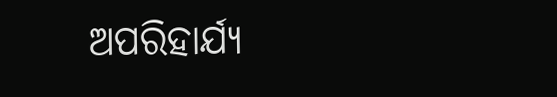ଅପରିହାର୍ଯ୍ୟ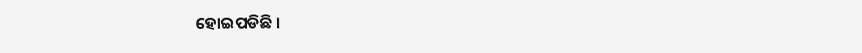ହୋଇପଡିଛି ।